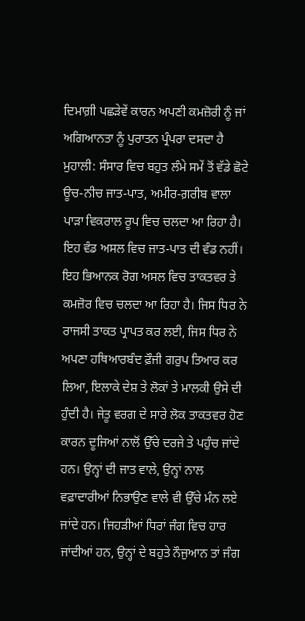ਦਿਮਾਗ਼ੀ ਪਛੜੇਵੇਂ ਕਾਰਨ ਅਪਣੀ ਕਮਜ਼ੋਰੀ ਨੂੰ ਜਾਂ ਅਗਿਆਨਤਾ ਨੂੰ ਪੁਰਾਤਨ ਪ੍ਰੰਪਰਾ ਦਸਦਾ ਹੈ
ਮੁਹਾਲੀ: ਸੰਸਾਰ ਵਿਚ ਬਹੁਤ ਲੰਮੇ ਸਮੇਂ ਤੋਂ ਵੱਡੇ ਛੋਟੇ ਊਚ-ਨੀਚ ਜਾਤ-ਪਾਤ, ਅਮੀਰ-ਗ਼ਰੀਬ ਵਾਲਾ ਪਾੜਾ ਵਿਕਰਾਲ ਰੂਪ ਵਿਚ ਚਲਦਾ ਆ ਰਿਹਾ ਹੈ। ਇਹ ਵੰਡ ਅਸਲ ਵਿਚ ਜਾਤ-ਪਾਤ ਦੀ ਵੰਡ ਨਹੀਂ। ਇਹ ਭਿਆਨਕ ਰੋਗ ਅਸਲ ਵਿਚ ਤਾਕਤਵਰ ਤੇ ਕਮਜ਼ੋਰ ਵਿਚ ਚਲਦਾ ਆ ਰਿਹਾ ਹੈ। ਜਿਸ ਧਿਰ ਨੇ ਰਾਜਸੀ ਤਾਕਤ ਪ੍ਰਾਪਤ ਕਰ ਲਈ, ਜਿਸ ਧਿਰ ਨੇ ਅਪਣਾ ਹਥਿਆਰਬੰਦ ਫ਼ੌਜੀ ਗਰੁਪ ਤਿਆਰ ਕਰ ਲਿਆ, ਇਲਾਕੇ ਦੇਸ਼ ਤੇ ਲੋਕਾਂ ਤੇ ਮਾਲਕੀ ਉਸੇ ਦੀ ਹੁੰਦੀ ਹੈ। ਜੇਤੂ ਵਰਗ ਦੇ ਸਾਰੇ ਲੋਕ ਤਾਕਤਵਰ ਹੋਣ ਕਾਰਨ ਦੂਜਿਆਂ ਨਾਲੋਂ ਉੱਚੇ ਦਰਜੇ ਤੇ ਪਹੁੰਚ ਜਾਂਦੇ ਹਨ। ਉਨ੍ਹਾਂ ਦੀ ਜਾਤ ਵਾਲੇ, ਉਨ੍ਹਾਂ ਨਾਲ ਵਫ਼ਾਦਾਰੀਆਂ ਨਿਭਾਉਣ ਵਾਲੇ ਵੀ ਉੱਚੇ ਮੰਨ ਲਏ ਜਾਂਦੇ ਹਨ। ਜਿਹੜੀਆਂ ਧਿਰਾਂ ਜੰਗ ਵਿਚ ਹਾਰ ਜਾਂਦੀਆਂ ਹਨ, ਉਨ੍ਹਾਂ ਦੇ ਬਹੁਤੇ ਨੌਜੁਆਨ ਤਾਂ ਜੰਗ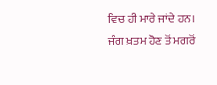ਵਿਚ ਹੀ ਮਾਰੇ ਜਾਂਦੇ ਹਨ। ਜੰਗ ਖ਼ਤਮ ਹੋਣ ਤੋਂ ਮਗਰੋਂ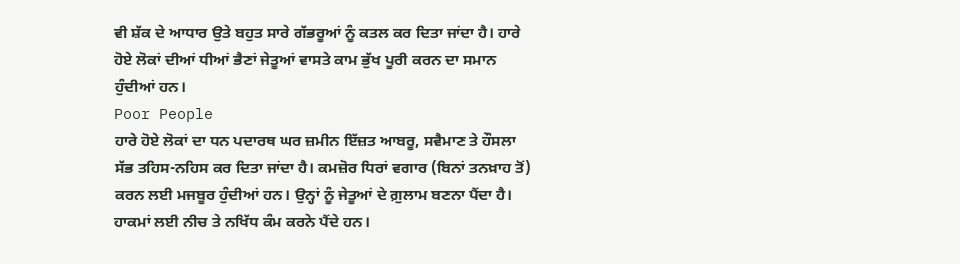ਵੀ ਸ਼ੱਕ ਦੇ ਆਧਾਰ ਉਤੇ ਬਹੁਤ ਸਾਰੇ ਗੱਭਰੂਆਂ ਨੂੰ ਕਤਲ ਕਰ ਦਿਤਾ ਜਾਂਦਾ ਹੈ। ਹਾਰੇ ਹੋਏ ਲੋਕਾਂ ਦੀਆਂ ਧੀਆਂ ਭੈਣਾਂ ਜੇਤੂਆਂ ਵਾਸਤੇ ਕਾਮ ਭੁੱਖ ਪੂਰੀ ਕਰਨ ਦਾ ਸਮਾਨ ਹੁੰਦੀਆਂ ਹਨ।
Poor People
ਹਾਰੇ ਹੋਏ ਲੋਕਾਂ ਦਾ ਧਨ ਪਦਾਰਥ ਘਰ ਜ਼ਮੀਨ ਇੱਜ਼ਤ ਆਬਰੂ, ਸਵੈਮਾਣ ਤੇ ਹੌਸਲਾ ਸੱਭ ਤਹਿਸ-ਨਹਿਸ ਕਰ ਦਿਤਾ ਜਾਂਦਾ ਹੈ। ਕਮਜ਼ੋਰ ਧਿਰਾਂ ਵਗਾਰ (ਬਿਨਾਂ ਤਨਖ਼ਾਹ ਤੋਂ) ਕਰਨ ਲਈ ਮਜਬੂਰ ਹੁੰਦੀਆਂ ਹਨ। ਉਨ੍ਹਾਂ ਨੂੰ ਜੇਤੂਆਂ ਦੇ ਗ਼ੁਲਾਮ ਬਣਨਾ ਪੈਂਦਾ ਹੈ। ਹਾਕਮਾਂ ਲਈ ਨੀਚ ਤੇ ਨਖਿੱਧ ਕੰਮ ਕਰਨੇ ਪੈਂਦੇ ਹਨ।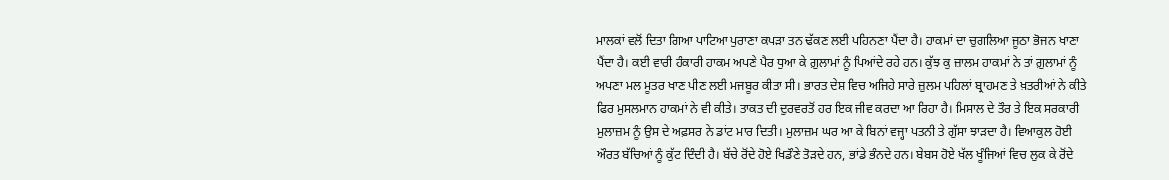ਮਾਲਕਾਂ ਵਲੋਂ ਦਿਤਾ ਗਿਆ ਪਾਟਿਆ ਪੁਰਾਣਾ ਕਪੜਾ ਤਨ ਢੱਕਣ ਲਈ ਪਹਿਨਣਾ ਪੈਂਦਾ ਹੈ। ਹਾਕਮਾਂ ਦਾ ਚੁਗਲਿਆ ਜੂਠਾ ਭੋਜਨ ਖਾਣਾ ਪੈਂਦਾ ਹੈ। ਕਈ ਵਾਰੀ ਹੰਕਾਰੀ ਹਾਕਮ ਅਪਣੇ ਪੈਰ ਧੁਆ ਕੇ ਗ਼ੁਲਾਮਾਂ ਨੂੰ ਪਿਆਂਦੇ ਰਹੇ ਹਨ। ਕੁੱਝ ਕੁ ਜ਼ਾਲਮ ਹਾਕਮਾਂ ਨੇ ਤਾਂ ਗ਼ੁਲਾਮਾਂ ਨੂੰ ਅਪਣਾ ਮਲ ਮੂਤਰ ਖਾਣ ਪੀਣ ਲਈ ਮਜਬੂਰ ਕੀਤਾ ਸੀ। ਭਾਰਤ ਦੇਸ਼ ਵਿਚ ਅਜਿਹੇ ਸਾਰੇ ਜ਼ੁਲਮ ਪਹਿਲਾਂ ਬ੍ਰਾਹਮਣ ਤੇ ਖ਼ਤਰੀਆਂ ਨੇ ਕੀਤੇ ਫਿਰ ਮੁਸਲਮਾਨ ਹਾਕਮਾਂ ਨੇ ਵੀ ਕੀਤੇ। ਤਾਕਤ ਦੀ ਦੁਰਵਰਤੋਂ ਹਰ ਇਕ ਜੀਵ ਕਰਦਾ ਆ ਰਿਹਾ ਹੈ। ਮਿਸਾਲ ਦੇ ਤੌਰ ਤੇ ਇਕ ਸਰਕਾਰੀ ਮੁਲਾਜ਼ਮ ਨੂੰ ਉਸ ਦੇ ਅਫ਼ਸਰ ਨੇ ਡਾਂਟ ਮਾਰ ਦਿਤੀ। ਮੁਲਾਜ਼ਮ ਘਰ ਆ ਕੇ ਬਿਨਾਂ ਵਜ੍ਹਾ ਪਤਨੀ ਤੇ ਗੁੱਸਾ ਝਾੜਦਾ ਹੈ। ਵਿਆਕੁਲ ਹੋਈ ਔਰਤ ਬੱਚਿਆਂ ਨੂੰ ਕੁੱਟ ਦਿੰਦੀ ਹੈ। ਬੱਚੇ ਰੋਂਦੇ ਹੋਏ ਖਿਡੌਣੇ ਤੋੜਦੇ ਹਨ, ਭਾਂਡੇ ਭੰਨਦੇ ਹਨ। ਬੇਬਸ ਹੋਏ ਖੱਲ ਖੂੰਜਿਆਂ ਵਿਚ ਲੁਕ ਕੇ ਰੋਂਦੇ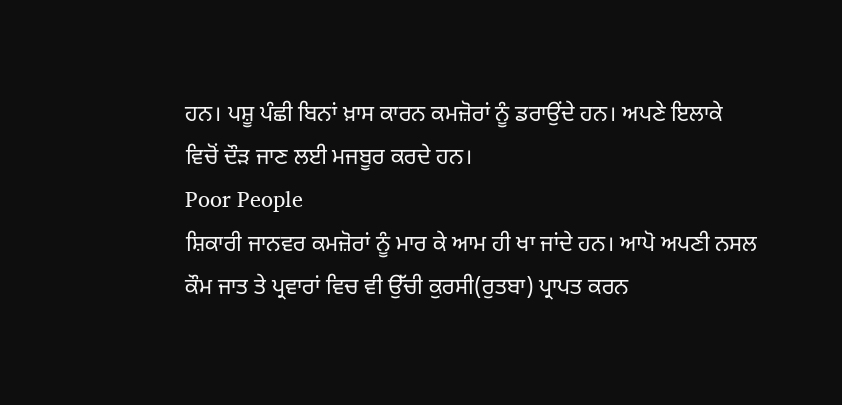ਹਨ। ਪਸ਼ੂ ਪੰਛੀ ਬਿਨਾਂ ਖ਼ਾਸ ਕਾਰਨ ਕਮਜ਼ੋਰਾਂ ਨੂੰ ਡਰਾਉਂਦੇ ਹਨ। ਅਪਣੇ ਇਲਾਕੇ ਵਿਚੋਂ ਦੌੜ ਜਾਣ ਲਈ ਮਜਬੂਰ ਕਰਦੇ ਹਨ।
Poor People
ਸ਼ਿਕਾਰੀ ਜਾਨਵਰ ਕਮਜ਼ੋਰਾਂ ਨੂੰ ਮਾਰ ਕੇ ਆਮ ਹੀ ਖਾ ਜਾਂਦੇ ਹਨ। ਆਪੋ ਅਪਣੀ ਨਸਲ ਕੌਮ ਜਾਤ ਤੇ ਪ੍ਰਵਾਰਾਂ ਵਿਚ ਵੀ ਉੱਚੀ ਕੁਰਸੀ(ਰੁਤਬਾ) ਪ੍ਰਾਪਤ ਕਰਨ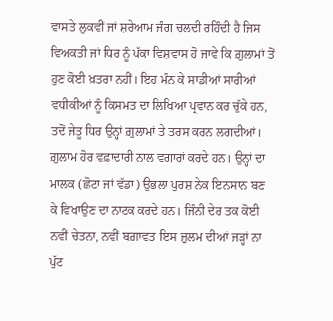ਵਾਸਤੇ ਲੁਕਵੀਂ ਜਾਂ ਸ਼ਰੇਆਮ ਜੰਗ ਚਲਦੀ ਰਹਿੰਦੀ ਹੈ ਜਿਸ ਵਿਅਕਤੀ ਜਾਂ ਧਿਰ ਨੂੰ ਪੱਕਾ ਵਿਸ਼ਵਾਸ ਹੋ ਜਾਵੇ ਕਿ ਗ਼ੁਲਾਮਾਂ ਤੋਂ ਹੁਣ ਕੋਈ ਖ਼ਤਰਾ ਨਹੀਂ। ਇਹ ਮੰਨ ਕੇ ਸਾਡੀਆਂ ਸਾਰੀਆਂ ਵਧੀਕੀਆਂ ਨੂੰ ਕਿਸਮਤ ਦਾ ਲਿਖਿਆ ਪ੍ਰਵਾਨ ਕਰ ਚੁੱਕੇ ਹਨ, ਤਦੋਂ ਜੇਤੂ ਧਿਰ ਉਨ੍ਹਾਂ ਗ਼ੁਲਾਮਾਂ ਤੇ ਤਰਸ ਕਰਨ ਲਗਦੀਆਂ। ਗ਼ੁਲਾਮ ਹੋਰ ਵਫ਼ਾਦਾਰੀ ਨਾਲ ਵਗਾਰਾਂ ਕਰਦੇ ਹਨ। ਉਨ੍ਹਾਂ ਦਾ ਮਾਲਕ (ਛੋਟਾ ਜਾਂ ਵੱਡਾ) ਉਭਲਾ ਪੁਰਸ਼ ਨੇਕ ਇਨਸਾਨ ਬਣ ਕੇ ਵਿਖਾਉਣ ਦਾ ਨਾਟਕ ਕਰਦੇ ਹਨ। ਜਿੰਨੀ ਦੇਰ ਤਕ ਕੋਈ ਨਵੀਂ ਚੇਤਨਾ, ਨਵੀਂ ਬਗ਼ਾਵਤ ਇਸ ਜ਼ੁਲਮ ਦੀਆਂ ਜੜ੍ਹਾਂ ਨਾ ਪੁੱਟ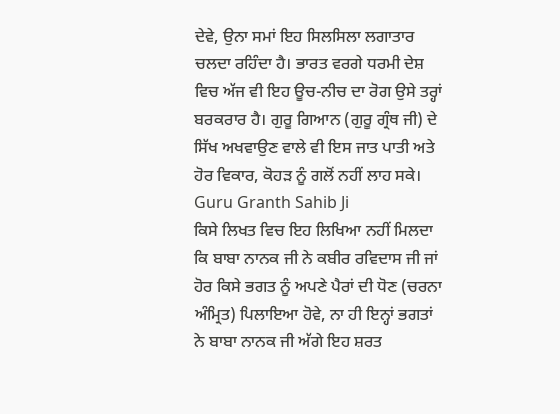ਦੇਵੇ, ਉਨਾ ਸਮਾਂ ਇਹ ਸਿਲਸਿਲਾ ਲਗਾਤਾਰ ਚਲਦਾ ਰਹਿੰਦਾ ਹੈ। ਭਾਰਤ ਵਰਗੇ ਧਰਮੀ ਦੇਸ਼ ਵਿਚ ਅੱਜ ਵੀ ਇਹ ਊਚ-ਨੀਚ ਦਾ ਰੋਗ ਉਸੇ ਤਰ੍ਹਾਂ ਬਰਕਰਾਰ ਹੈ। ਗੁਰੂ ਗਿਆਨ (ਗੁਰੂ ਗ੍ਰੰਥ ਜੀ) ਦੇ ਸਿੱਖ ਅਖਵਾਉਣ ਵਾਲੇ ਵੀ ਇਸ ਜਾਤ ਪਾਤੀ ਅਤੇ ਹੋਰ ਵਿਕਾਰ, ਕੋਹੜ ਨੂੰ ਗਲੋਂ ਨਹੀਂ ਲਾਹ ਸਕੇ।
Guru Granth Sahib Ji
ਕਿਸੇ ਲਿਖਤ ਵਿਚ ਇਹ ਲਿਖਿਆ ਨਹੀਂ ਮਿਲਦਾ ਕਿ ਬਾਬਾ ਨਾਨਕ ਜੀ ਨੇ ਕਬੀਰ ਰਵਿਦਾਸ ਜੀ ਜਾਂ ਹੋਰ ਕਿਸੇ ਭਗਤ ਨੂੰ ਅਪਣੇ ਪੈਰਾਂ ਦੀ ਧੋਣ (ਚਰਨਾ ਅੰਮ੍ਰਿਤ) ਪਿਲਾਇਆ ਹੋਵੇ, ਨਾ ਹੀ ਇਨ੍ਹਾਂ ਭਗਤਾਂ ਨੇ ਬਾਬਾ ਨਾਨਕ ਜੀ ਅੱਗੇ ਇਹ ਸ਼ਰਤ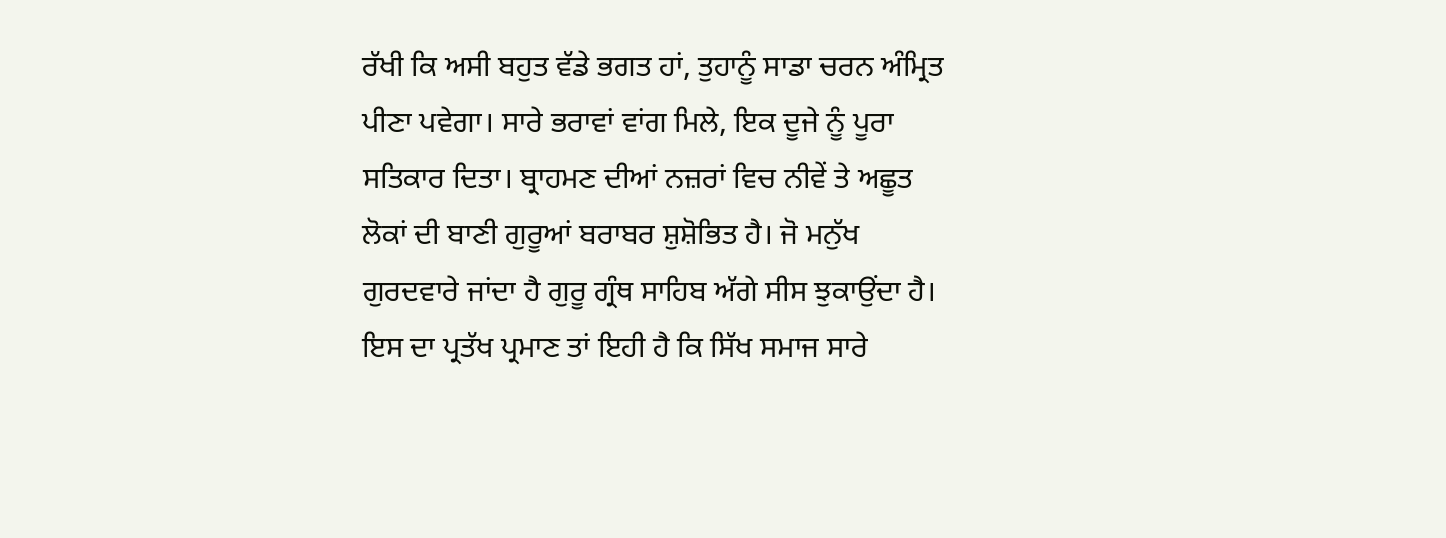ਰੱਖੀ ਕਿ ਅਸੀ ਬਹੁਤ ਵੱਡੇ ਭਗਤ ਹਾਂ, ਤੁਹਾਨੂੰ ਸਾਡਾ ਚਰਨ ਅੰਮ੍ਰਿਤ ਪੀਣਾ ਪਵੇਗਾ। ਸਾਰੇ ਭਰਾਵਾਂ ਵਾਂਗ ਮਿਲੇ, ਇਕ ਦੂਜੇ ਨੂੰ ਪੂਰਾ ਸਤਿਕਾਰ ਦਿਤਾ। ਬ੍ਰਾਹਮਣ ਦੀਆਂ ਨਜ਼ਰਾਂ ਵਿਚ ਨੀਵੇਂ ਤੇ ਅਛੂਤ ਲੋਕਾਂ ਦੀ ਬਾਣੀ ਗੁਰੂਆਂ ਬਰਾਬਰ ਸ਼ੁਸ਼ੋਭਿਤ ਹੈ। ਜੋ ਮਨੁੱਖ ਗੁਰਦਵਾਰੇ ਜਾਂਦਾ ਹੈ ਗੁਰੂ ਗ੍ਰੰਥ ਸਾਹਿਬ ਅੱਗੇ ਸੀਸ ਝੁਕਾਉਂਦਾ ਹੈ। ਇਸ ਦਾ ਪ੍ਰਤੱਖ ਪ੍ਰਮਾਣ ਤਾਂ ਇਹੀ ਹੈ ਕਿ ਸਿੱਖ ਸਮਾਜ ਸਾਰੇ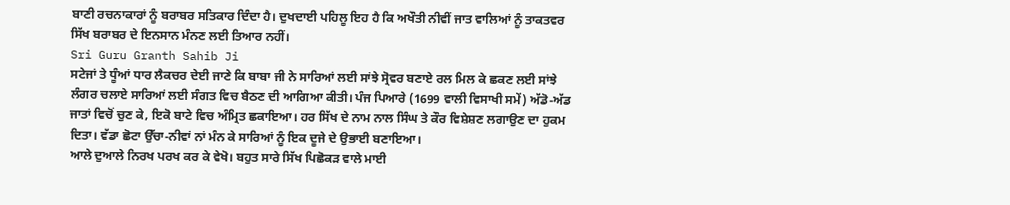ਬਾਣੀ ਰਚਨਾਕਾਰਾਂ ਨੂੰ ਬਰਾਬਰ ਸਤਿਕਾਰ ਦਿੰਦਾ ਹੈ। ਦੁਖਦਾਈ ਪਹਿਲੂ ਇਹ ਹੈ ਕਿ ਅਖੌਤੀ ਨੀਵੀਂ ਜਾਤ ਵਾਲਿਆਂ ਨੂੰ ਤਾਕਤਵਰ ਸਿੱਖ ਬਰਾਬਰ ਦੇ ਇਨਸਾਨ ਮੰਨਣ ਲਈ ਤਿਆਰ ਨਹੀਂ।
Sri Guru Granth Sahib Ji
ਸਟੇਜਾਂ ਤੇ ਧੂੰਆਂ ਧਾਰ ਲੈਕਚਰ ਦੇਈ ਜਾਣੇ ਕਿ ਬਾਬਾ ਜੀ ਨੇ ਸਾਰਿਆਂ ਲਈ ਸਾਂਝੇ ਸ੍ਰੋਵਰ ਬਣਾਏ ਰਲ ਮਿਲ ਕੇ ਛਕਣ ਲਈ ਸਾਂਝੇ ਲੰਗਰ ਚਲਾਏ ਸਾਰਿਆਂ ਲਈ ਸੰਗਤ ਵਿਚ ਬੈਠਣ ਦੀ ਆਗਿਆ ਕੀਤੀ। ਪੰਜ ਪਿਆਰੇ (1699 ਵਾਲੀ ਵਿਸਾਖੀ ਸਮੇਂ) ਅੱਡੋ-ਅੱਡ ਜਾਤਾਂ ਵਿਚੋਂ ਚੁਣ ਕੇ, ਇਕੋ ਬਾਟੇ ਵਿਚ ਅੰਮ੍ਰਿਤ ਛਕਾਇਆ। ਹਰ ਸਿੱਖ ਦੇ ਨਾਮ ਨਾਲ ਸਿੰਘ ਤੇ ਕੌਰ ਵਿਸ਼ੇਸ਼ਣ ਲਗਾਉਣ ਦਾ ਹੁਕਮ ਦਿਤਾ। ਵੱਡਾ ਛੋਟਾ ਉੱਚਾ-ਨੀਵਾਂ ਨਾਂ ਮੰਨ ਕੇ ਸਾਰਿਆਂ ਨੂੰ ਇਕ ਦੂਜੇ ਦੇ ਉਭਾਈ ਬਣਾਇਆ।
ਆਲੇ ਦੁਆਲੇ ਨਿਰਖ ਪਰਖ ਕਰ ਕੇ ਵੇਖੋ। ਬਹੁਤ ਸਾਰੇ ਸਿੱਖ ਪਿਛੋਕੜ ਵਾਲੇ ਮਾਈ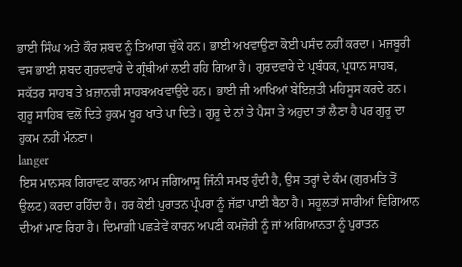ਭਾਈ ਸਿੰਘ ਅਤੇ ਕੌਰ ਸ਼ਬਦ ਨੂੰ ਤਿਆਗ ਚੁੱਕੇ ਹਨ। ਭਾਈ ਅਖਵਾਉਣਾ ਕੋਈ ਪਸੰਦ ਨਹੀਂ ਕਰਦਾ। ਮਜਬੂਰੀ ਵਸ ਭਾਈ ਸ਼ਬਦ ਗੁਰਦਵਾਰੇ ਦੇ ਗ੍ਰੰਥੀਆਂ ਲਈ ਰਹਿ ਗਿਆ ਹੈ। ਗੁਰਦਵਾਰੇ ਦੇ ਪ੍ਰਬੰਧਕ, ਪ੍ਰਧਾਨ ਸਾਹਬ, ਸਕੱਤਰ ਸਾਹਬ ਤੇ ਖ਼ਜ਼ਾਨਚੀ ਸਾਹਬਅਖਵਾਉਂਦੇ ਹਨ। ਭਾਈ ਜੀ ਆਖਿਆਂ ਬੇਇਜ਼ਤੀ ਮਹਿਸੂਸ ਕਰਦੇ ਹਨ। ਗੁਰੂ ਸਾਹਿਬ ਵਲੋਂ ਦਿਤੇ ਹੁਕਮ ਖੂਹ ਖਾਤੇ ਪਾ ਦਿਤੇ। ਗੁਰੂ ਦੇ ਨਾਂ ਤੇ ਪੈਸਾ ਤੇ ਅਹੁਦਾ ਤਾਂ ਲੈਣਾ ਹੈ ਪਰ ਗੁਰੂ ਦਾ ਹੁਕਮ ਨਹੀਂ ਮੰਨਣਾ।
langer
ਇਸ ਮਾਨਸਕ ਗਿਰਾਵਟ ਕਾਰਨ ਆਮ ਜਗਿਆਸੂ ਜਿੰਨੀ ਸਮਝ ਹੁੰਦੀ ਹੈ, ਉਸ ਤਰ੍ਹਾਂ ਦੇ ਕੰਮ (ਗੁਰਮਤਿ ਤੋਂ ਉਲਟ) ਕਰਦਾ ਰਹਿੰਦਾ ਹੈ। ਹਰ ਕੋਈ ਪੁਰਾਤਨ ਪ੍ਰੰਪਰਾ ਨੂੰ ਜੱਫ਼ਾ ਪਾਈ ਬੈਠਾ ਹੈ। ਸਹੂਲਤਾਂ ਸਾਰੀਆਂ ਵਿਗਿਆਨ ਦੀਆਂ ਮਾਣ ਰਿਹਾ ਹੈ। ਦਿਮਾਗ਼ੀ ਪਛੜੇਵੇਂ ਕਾਰਨ ਅਪਣੀ ਕਮਜ਼ੋਰੀ ਨੂੰ ਜਾਂ ਅਗਿਆਨਤਾ ਨੂੰ ਪੁਰਾਤਨ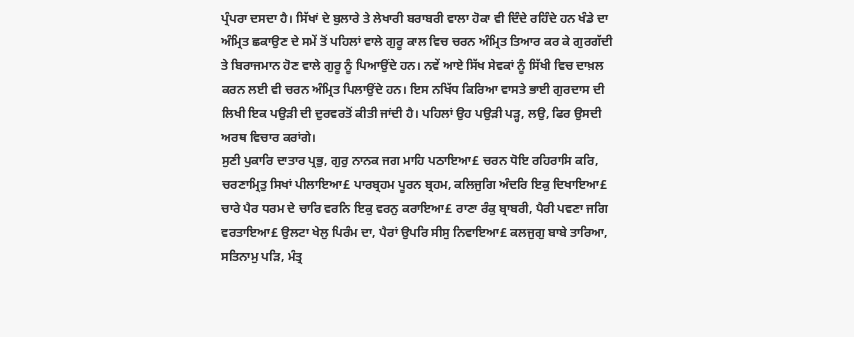ਪ੍ਰੰਪਰਾ ਦਸਦਾ ਹੈ। ਸਿੱਖਾਂ ਦੇ ਬੁਲਾਰੇ ਤੇ ਲੇਖਾਰੀ ਬਰਾਬਰੀ ਵਾਲਾ ਹੋਕਾ ਵੀ ਦਿੰਦੇ ਰਹਿੰਦੇ ਹਨ ਖੰਡੇ ਦਾ ਅੰਮ੍ਰਿਤ ਛਕਾਉਣ ਦੇ ਸਮੇਂ ਤੋਂ ਪਹਿਲਾਂ ਵਾਲੇ ਗੁਰੂ ਕਾਲ ਵਿਚ ਚਰਨ ਅੰਮ੍ਰਿਤ ਤਿਆਰ ਕਰ ਕੇ ਗੁਰਗੱਦੀ ਤੇ ਬਿਰਾਜਮਾਨ ਹੋਣ ਵਾਲੇ ਗੁਰੂ ਨੂੰ ਪਿਆਉਂਦੇ ਹਨ। ਨਵੇਂ ਆਏ ਸਿੱਖ ਸੇਵਕਾਂ ਨੂੰ ਸਿੱਖੀ ਵਿਚ ਦਾਖ਼ਲ ਕਰਨ ਲਈ ਵੀ ਚਰਨ ਅੰਮ੍ਰਿਤ ਪਿਲਾਉਂਦੇ ਹਨ। ਇਸ ਨਖਿੱਧ ਕਿਰਿਆ ਵਾਸਤੇ ਭਾਈ ਗੁਰਦਾਸ ਦੀ ਲਿਖੀ ਇਕ ਪਉੜੀ ਦੀ ਦੁਰਵਰਤੋਂ ਕੀਤੀ ਜਾਂਦੀ ਹੈ। ਪਹਿਲਾਂ ਉਹ ਪਉੜੀ ਪੜ੍ਹ, ਲਉ, ਫਿਰ ਉਸਦੀ ਅਰਥ ਵਿਚਾਰ ਕਰਾਂਗੇ।
ਸੁਣੀ ਪੁਕਾਰਿ ਦਾਤਾਰ ਪ੍ਰਭੁ, ਗੁਰੁ ਨਾਨਕ ਜਗ ਮਾਹਿ ਪਠਾਇਆ£ ਚਰਨ ਧੋਇ ਰਹਿਰਾਸਿ ਕਰਿ, ਚਰਣਾਮ੍ਰਿਤੁ ਸਿਖਾਂ ਪੀਲਾਇਆ£ ਪਾਰਬ੍ਰਹਮ ਪੂਰਨ ਬ੍ਰਹਮ, ਕਲਿਜੁਗਿ ਅੰਦਰਿ ਇਕੁ ਦਿਖਾਇਆ£ ਚਾਰੇ ਪੈਰ ਧਰਮ ਦੇ ਚਾਰਿ ਵਰਨਿ ਇਕੁ ਵਰਨੁ ਕਰਾਇਆ£ ਰਾਣਾ ਰੰਕੁ ਬ੍ਰਾਬਰੀ, ਪੈਰੀ ਪਵਣਾ ਜਗਿ ਵਰਤਾਇਆ£ ਉਲਟਾ ਖੇਲੁ ਪਿਰੰਮ ਦਾ, ਪੈਰਾਂ ਉਪਰਿ ਸੀਸੁ ਨਿਵਾਇਆ£ ਕਲਜੁਗੁ ਬਾਬੇ ਤਾਰਿਆ, ਸਤਿਨਾਮੁ ਪੜਿ, ਮੰਤ੍ਰ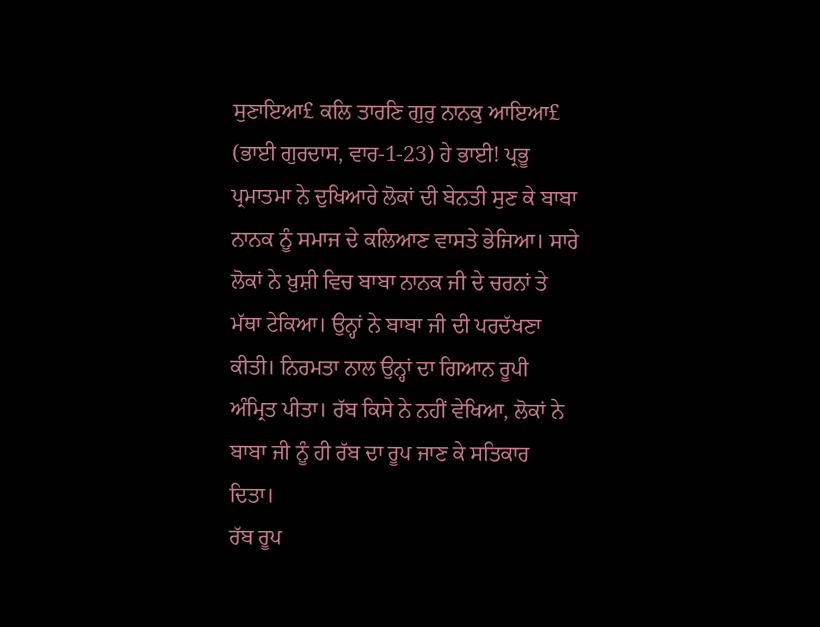ਸੁਣਾਇਆ£ ਕਲਿ ਤਾਰਣਿ ਗੁਰੁ ਨਾਨਕੁ ਆਇਆ£ (ਭਾਈ ਗੁਰਦਾਸ, ਵਾਰ-1-23) ਹੇ ਭਾਈ! ਪ੍ਰਭੂ ਪ੍ਰਮਾਤਮਾ ਨੇ ਦੁਖਿਆਰੇ ਲੋਕਾਂ ਦੀ ਬੇਨਤੀ ਸੁਣ ਕੇ ਬਾਬਾ ਨਾਨਕ ਨੂੰ ਸਮਾਜ ਦੇ ਕਲਿਆਣ ਵਾਸਤੇ ਭੇਜਿਆ। ਸਾਰੇ ਲੋਕਾਂ ਨੇ ਖ਼ੁਸ਼ੀ ਵਿਚ ਬਾਬਾ ਨਾਨਕ ਜੀ ਦੇ ਚਰਨਾਂ ਤੇ ਮੱਥਾ ਟੇਕਿਆ। ਉਨ੍ਹਾਂ ਨੇ ਬਾਬਾ ਜੀ ਦੀ ਪਰਦੱਖਣਾ ਕੀਤੀ। ਨਿਰਮਤਾ ਨਾਲ ਉਨ੍ਹਾਂ ਦਾ ਗਿਆਨ ਰੂਪੀ ਅੰਮ੍ਰਿਤ ਪੀਤਾ। ਰੱਬ ਕਿਸੇ ਨੇ ਨਹੀਂ ਵੇਖਿਆ, ਲੋਕਾਂ ਨੇ ਬਾਬਾ ਜੀ ਨੂੰ ਹੀ ਰੱਬ ਦਾ ਰੂਪ ਜਾਣ ਕੇ ਸਤਿਕਾਰ ਦਿਤਾ।
ਰੱਬ ਰੂਪ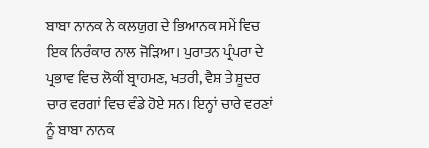ਬਾਬਾ ਨਾਨਕ ਨੇ ਕਲਯੁਗ ਦੇ ਭਿਆਨਕ ਸਮੇਂ ਵਿਚ ਇਕ ਨਿਰੰਕਾਰ ਨਾਲ ਜੋੜਿਆ। ਪੁਰਾਤਨ ਪ੍ਰੰਪਰਾ ਦੇ ਪ੍ਰਭਾਵ ਵਿਚ ਲੋਕੀਂ ਬ੍ਰਾਹਮਣ, ਖਤਰੀ, ਵੈਸ਼ ਤੇ ਸ਼ੂਦਰ ਚਾਰ ਵਰਗਾਂ ਵਿਚ ਵੰਡੇ ਹੋਏ ਸਨ। ਇਨ੍ਹਾਂ ਚਾਰੇ ਵਰਣਾਂ ਨੂੰ ਬਾਬਾ ਨਾਨਕ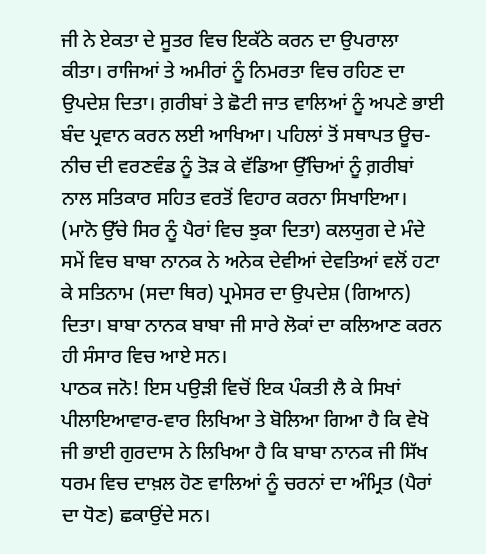ਜੀ ਨੇ ਏਕਤਾ ਦੇ ਸੂਤਰ ਵਿਚ ਇਕੱਠੇ ਕਰਨ ਦਾ ਉਪਰਾਲਾ ਕੀਤਾ। ਰਾਜਿਆਂ ਤੇ ਅਮੀਰਾਂ ਨੂੰ ਨਿਮਰਤਾ ਵਿਚ ਰਹਿਣ ਦਾ ਉਪਦੇਸ਼ ਦਿਤਾ। ਗ਼ਰੀਬਾਂ ਤੇ ਛੋਟੀ ਜਾਤ ਵਾਲਿਆਂ ਨੂੰ ਅਪਣੇ ਭਾਈ ਬੰਦ ਪ੍ਰਵਾਨ ਕਰਨ ਲਈ ਆਖਿਆ। ਪਹਿਲਾਂ ਤੋਂ ਸਥਾਪਤ ਊਚ-ਨੀਚ ਦੀ ਵਰਣਵੰਡ ਨੂੰ ਤੋੜ ਕੇ ਵੱਡਿਆ ਉੱਚਿਆਂ ਨੂੰ ਗ਼ਰੀਬਾਂ ਨਾਲ ਸਤਿਕਾਰ ਸਹਿਤ ਵਰਤੋਂ ਵਿਹਾਰ ਕਰਨਾ ਸਿਖਾਇਆ। (ਮਾਨੋ ਉੱਚੇ ਸਿਰ ਨੂੰ ਪੈਰਾਂ ਵਿਚ ਝੁਕਾ ਦਿਤਾ) ਕਲਯੁਗ ਦੇ ਮੰਦੇ ਸਮੇਂ ਵਿਚ ਬਾਬਾ ਨਾਨਕ ਨੇ ਅਨੇਕ ਦੇਵੀਆਂ ਦੇਵਤਿਆਂ ਵਲੋਂ ਹਟਾ ਕੇ ਸਤਿਨਾਮ (ਸਦਾ ਥਿਰ) ਪ੍ਰਮੇਸਰ ਦਾ ਉਪਦੇਸ਼ (ਗਿਆਨ) ਦਿਤਾ। ਬਾਬਾ ਨਾਨਕ ਬਾਬਾ ਜੀ ਸਾਰੇ ਲੋਕਾਂ ਦਾ ਕਲਿਆਣ ਕਰਨ ਹੀ ਸੰਸਾਰ ਵਿਚ ਆਏ ਸਨ।
ਪਾਠਕ ਜਨੋ! ਇਸ ਪਉੜੀ ਵਿਚੋਂ ਇਕ ਪੰਕਤੀ ਲੈ ਕੇ ਸਿਖਾਂ ਪੀਲਾਇਆਵਾਰ-ਵਾਰ ਲਿਖਿਆ ਤੇ ਬੋਲਿਆ ਗਿਆ ਹੈ ਕਿ ਵੇਖੋ ਜੀ ਭਾਈ ਗੁਰਦਾਸ ਨੇ ਲਿਖਿਆ ਹੈ ਕਿ ਬਾਬਾ ਨਾਨਕ ਜੀ ਸਿੱਖ ਧਰਮ ਵਿਚ ਦਾਖ਼ਲ ਹੋਣ ਵਾਲਿਆਂ ਨੂੰ ਚਰਨਾਂ ਦਾ ਅੰਮ੍ਰਿਤ (ਪੈਰਾਂ ਦਾ ਧੋਣ) ਛਕਾਉਂਦੇ ਸਨ।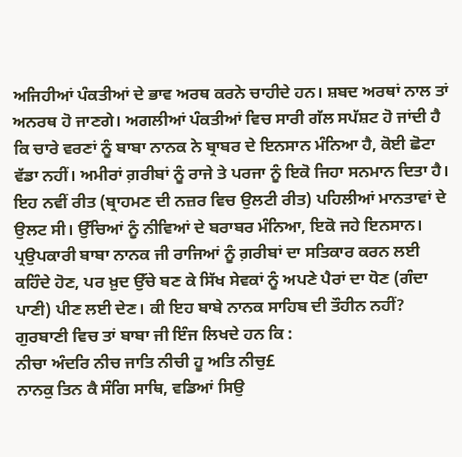ਅਜਿਹੀਆਂ ਪੰਕਤੀਆਂ ਦੇ ਭਾਵ ਅਰਥ ਕਰਨੇ ਚਾਹੀਦੇ ਹਨ। ਸ਼ਬਦ ਅਰਥਾਂ ਨਾਲ ਤਾਂ ਅਨਰਥ ਹੋ ਜਾਣਗੇ। ਅਗਲੀਆਂ ਪੰਕਤੀਆਂ ਵਿਚ ਸਾਰੀ ਗੱਲ ਸਪੱਸ਼ਟ ਹੋ ਜਾਂਦੀ ਹੈ ਕਿ ਚਾਰੇ ਵਰਣਾਂ ਨੂੰ ਬਾਬਾ ਨਾਨਕ ਨੇ ਬ੍ਰਾਬਰ ਦੇ ਇਨਸਾਨ ਮੰਨਿਆ ਹੈ, ਕੋਈ ਛੋਟਾ ਵੱਡਾ ਨਹੀਂ। ਅਮੀਰਾਂ ਗ਼ਰੀਬਾਂ ਨੂੰ ਰਾਜੇ ਤੇ ਪਰਜਾ ਨੂੰ ਇਕੋ ਜਿਹਾ ਸਨਮਾਨ ਦਿਤਾ ਹੈ। ਇਹ ਨਵੀਂ ਰੀਤ (ਬ੍ਰਾਹਮਣ ਦੀ ਨਜ਼ਰ ਵਿਚ ਉਲਟੀ ਰੀਤ) ਪਹਿਲੀਆਂ ਮਾਨਤਾਵਾਂ ਦੇ ਉਲਟ ਸੀ। ਉੱਚਿਆਂ ਨੂੰ ਨੀਵਿਆਂ ਦੇ ਬਰਾਬਰ ਮੰਨਿਆ, ਇਕੋ ਜਹੇ ਇਨਸਾਨ।
ਪ੍ਰਉਪਕਾਰੀ ਬਾਬਾ ਨਾਨਕ ਜੀ ਰਾਜਿਆਂ ਨੂੰ ਗ਼ਰੀਬਾਂ ਦਾ ਸਤਿਕਾਰ ਕਰਨ ਲਈ ਕਹਿੰਦੇ ਹੋਣ, ਪਰ ਖ਼ੁਦ ਉੱਚੇ ਬਣ ਕੇ ਸਿੱਖ ਸੇਵਕਾਂ ਨੂੰ ਅਪਣੇ ਪੈਰਾਂ ਦਾ ਧੋਣ (ਗੰਦਾ ਪਾਣੀ) ਪੀਣ ਲਈ ਦੇਣ। ਕੀ ਇਹ ਬਾਬੇ ਨਾਨਕ ਸਾਹਿਬ ਦੀ ਤੌਹੀਨ ਨਹੀਂ? ਗੁਰਬਾਣੀ ਵਿਚ ਤਾਂ ਬਾਬਾ ਜੀ ਇੰਜ ਲਿਖਦੇ ਹਨ ਕਿ :
ਨੀਚਾ ਅੰਦਰਿ ਨੀਚ ਜਾਤਿ ਨੀਚੀ ਹੂ ਅਤਿ ਨੀਚੁ£
ਨਾਨਕੁ ਤਿਨ ਕੈ ਸੰਗਿ ਸਾਥਿ, ਵਡਿਆਂ ਸਿਉ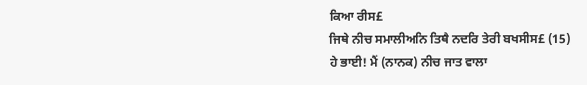ਕਿਆ ਰੀਸ£
ਜਿਥੇ ਨੀਚ ਸਮਾਲੀਅਨਿ ਤਿਥੈ ਨਦਰਿ ਤੇਰੀ ਬਖਸੀਸ£ (15)
ਹੇ ਭਾਈ! ਮੈਂ (ਨਾਨਕ) ਨੀਚ ਜਾਤ ਵਾਲਾ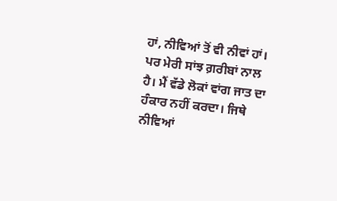ਹਾਂ, ਨੀਵਿਆਂ ਤੋਂ ਵੀ ਨੀਵਾਂ ਹਾਂ। ਪਰ ਮੇਰੀ ਸਾਂਝ ਗ਼ਰੀਬਾਂ ਨਾਲ ਹੈ। ਮੈਂ ਵੱਡੇ ਲੋਕਾਂ ਵਾਂਗ ਜਾਤ ਦਾ ਹੰਕਾਰ ਨਹੀਂ ਕਰਦਾ। ਜਿਥੇ ਨੀਵਿਆਂ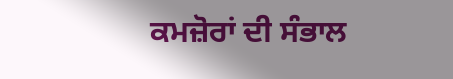ਕਮਜ਼ੋਰਾਂ ਦੀ ਸੰਭਾਲ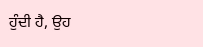ਹੁੰਦੀ ਹੈ, ਉਹ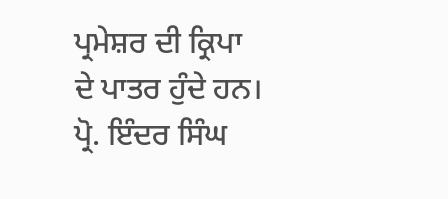ਪ੍ਰਮੇਸ਼ਰ ਦੀ ਕ੍ਰਿਪਾ ਦੇ ਪਾਤਰ ਹੁੰਦੇ ਹਨ।
ਪ੍ਰੋ. ਇੰਦਰ ਸਿੰਘ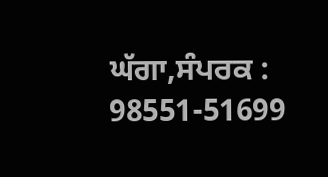ਘੱਗਾ,ਸੰਪਰਕ : 98551-51699